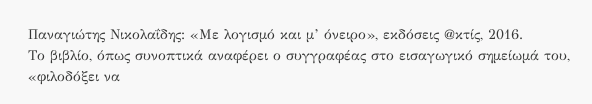Παναγιώτης Νικολαΐδης: «Με λογισμό και μ’ όνειρο», εκδόσεις @κτίς, 2016.
Το βιβλίο, όπως συνοπτικά αναφέρει ο συγγραφέας στο εισαγωγικό σημείωμά του, «φιλοδόξει να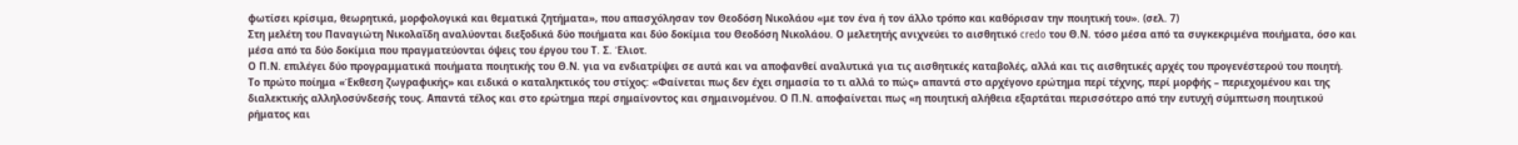φωτίσει κρίσιμα, θεωρητικά, μορφολογικά και θεματικά ζητήματα», που απασχόλησαν τον Θεοδόση Νικολάου «με τον ένα ή τον άλλο τρόπο και καθόρισαν την ποιητική του». (σελ. 7)
Στη μελέτη του Παναγιώτη Νικολαΐδη αναλύονται διεξοδικά δύο ποιήματα και δύο δοκίμια του Θεοδόση Νικολάου. Ο μελετητής ανιχνεύει το αισθητικό credo του Θ.Ν. τόσο μέσα από τα συγκεκριμένα ποιήματα, όσο και μέσα από τα δύο δοκίμια που πραγματεύονται όψεις του έργου του Τ. Σ. Έλιοτ.
Ο Π.Ν. επιλέγει δύο προγραμματικά ποιήματα ποιητικής του Θ.Ν. για να ενδιατρίψει σε αυτά και να αποφανθεί αναλυτικά για τις αισθητικές καταβολές, αλλά και τις αισθητικές αρχές του προγενέστερού του ποιητή.
Το πρώτο ποίημα «Έκθεση ζωγραφικής» και ειδικά ο καταληκτικός του στίχος: «Φαίνεται πως δεν έχει σημασία το τι αλλά το πώς» απαντά στο αρχέγονο ερώτημα περί τέχνης, περί μορφής – περιεχομένου και της διαλεκτικής αλληλοσύνδεσής τους. Απαντά τέλος και στο ερώτημα περί σημαίνοντος και σημαινομένου. Ο Π.Ν. αποφαίνεται πως «η ποιητική αλήθεια εξαρτάται περισσότερο από την ευτυχή σύμπτωση ποιητικού ρήματος και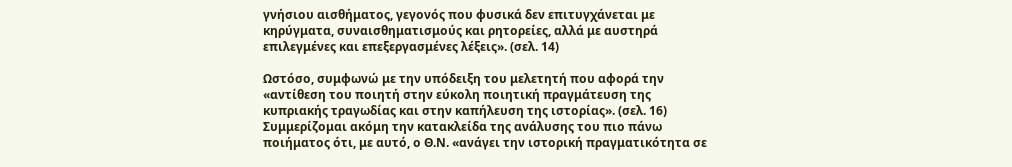γνήσιου αισθήματος, γεγονός που φυσικά δεν επιτυγχάνεται με κηρύγματα, συναισθηματισμούς και ρητορείες, αλλά με αυστηρά επιλεγμένες και επεξεργασμένες λέξεις». (σελ. 14)

Ωστόσο, συμφωνώ με την υπόδειξη του μελετητή που αφορά την «αντίθεση του ποιητή στην εύκολη ποιητική πραγμάτευση της κυπριακής τραγωδίας και στην καπήλευση της ιστορίας». (σελ. 16) Συμμερίζομαι ακόμη την κατακλείδα της ανάλυσης του πιο πάνω ποιήματος ότι, με αυτό, ο Θ.Ν. «ανάγει την ιστορική πραγματικότητα σε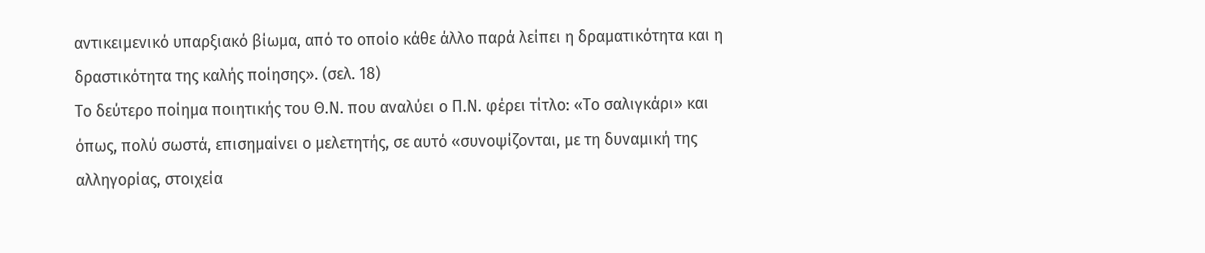αντικειμενικό υπαρξιακό βίωμα, από το οποίο κάθε άλλο παρά λείπει η δραματικότητα και η δραστικότητα της καλής ποίησης». (σελ. 18)
Το δεύτερο ποίημα ποιητικής του Θ.Ν. που αναλύει ο Π.Ν. φέρει τίτλο: «Το σαλιγκάρι» και όπως, πολύ σωστά, επισημαίνει ο μελετητής, σε αυτό «συνοψίζονται, με τη δυναμική της αλληγορίας, στοιχεία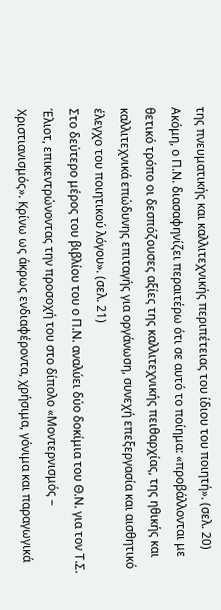της πνευματικής και καλλιτεχνικής περιπέτειας του ίδιου του ποιητή». (σελ. 20) Ακόμη, ο Π.Ν. διασαφηνίζει περαιτέρω ότι σε αυτό το ποίημα: «προβάλλονται με θετικό τρόπο οι δεσπόζουσες αξίες της καλλιτεχνικής πειθαρχίας, της ηθικής και καλλιτεχνικά επώδυνης επιταγής για οργάνωση, συνεχή επεξεργασία και αισθητικό έλεγχο του ποιητικού λόγου». (σελ. 21)
Στο δεύτερο μέρος του βιβλίου του ο Π.Ν. αναλύει δύο δοκίμια του Θ.Ν. για τον Τ.Σ. Έλιοτ, επικεντρώνοντας την προσοχή του στο δίπολο «Μοντερνισμός – Χριστιανισμός». Κρίνω ως άκρως ενδιαφέροντα, χρήσιμα, γόνιμα και παραγωγικά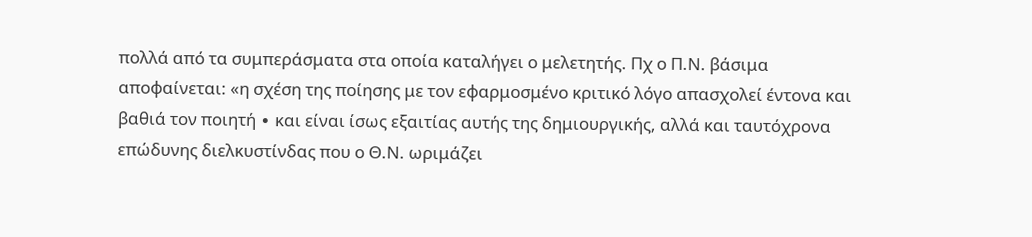πολλά από τα συμπεράσματα στα οποία καταλήγει ο μελετητής. Πχ ο Π.Ν. βάσιμα αποφαίνεται: «η σχέση της ποίησης με τον εφαρμοσμένο κριτικό λόγο απασχολεί έντονα και βαθιά τον ποιητή ∙ και είναι ίσως εξαιτίας αυτής της δημιουργικής, αλλά και ταυτόχρονα επώδυνης διελκυστίνδας που ο Θ.Ν. ωριμάζει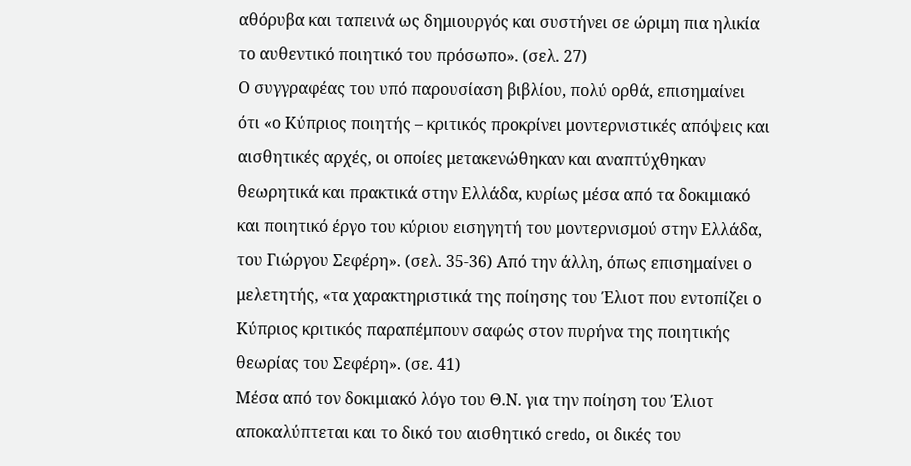αθόρυβα και ταπεινά ως δημιουργός και συστήνει σε ώριμη πια ηλικία το αυθεντικό ποιητικό του πρόσωπο». (σελ. 27)
Ο συγγραφέας του υπό παρουσίαση βιβλίου, πολύ ορθά, επισημαίνει ότι «ο Κύπριος ποιητής – κριτικός προκρίνει μοντερνιστικές απόψεις και αισθητικές αρχές, οι οποίες μετακενώθηκαν και αναπτύχθηκαν θεωρητικά και πρακτικά στην Ελλάδα, κυρίως μέσα από τα δοκιμιακό και ποιητικό έργο του κύριου εισηγητή του μοντερνισμού στην Ελλάδα, του Γιώργου Σεφέρη». (σελ. 35-36) Από την άλλη, όπως επισημαίνει ο μελετητής, «τα χαρακτηριστικά της ποίησης του Έλιοτ που εντοπίζει ο Κύπριος κριτικός παραπέμπουν σαφώς στον πυρήνα της ποιητικής θεωρίας του Σεφέρη». (σε. 41)
Μέσα από τον δοκιμιακό λόγο του Θ.Ν. για την ποίηση του Έλιοτ αποκαλύπτεται και το δικό του αισθητικό credo, οι δικές του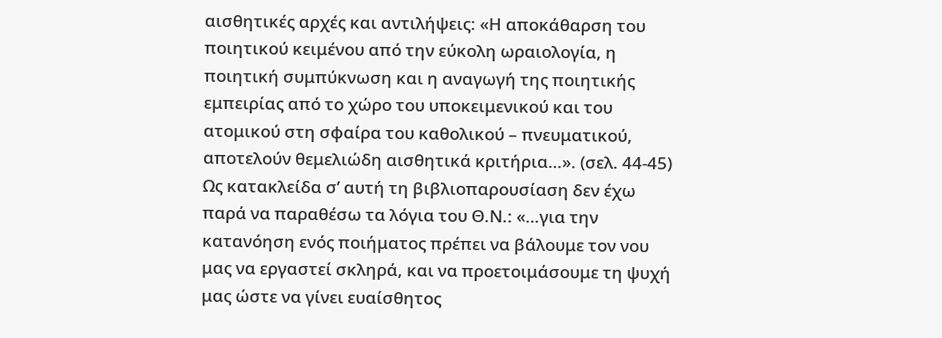αισθητικές αρχές και αντιλήψεις: «Η αποκάθαρση του ποιητικού κειμένου από την εύκολη ωραιολογία, η ποιητική συμπύκνωση και η αναγωγή της ποιητικής εμπειρίας από το χώρο του υποκειμενικού και του ατομικού στη σφαίρα του καθολικού – πνευματικού, αποτελούν θεμελιώδη αισθητικά κριτήρια…». (σελ. 44-45)
Ως κατακλείδα σ’ αυτή τη βιβλιοπαρουσίαση δεν έχω παρά να παραθέσω τα λόγια του Θ.Ν.: «…για την κατανόηση ενός ποιήματος πρέπει να βάλουμε τον νου μας να εργαστεί σκληρά, και να προετοιμάσουμε τη ψυχή μας ώστε να γίνει ευαίσθητος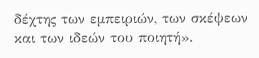δέχτης των εμπειριών, των σκέψεων και των ιδεών του ποιητή».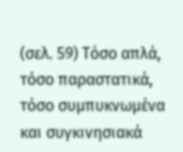(σελ. 59) Τόσο απλά, τόσο παραστατικά, τόσο συμπυκνωμένα και συγκινησιακά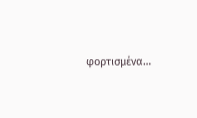φορτισμένα…